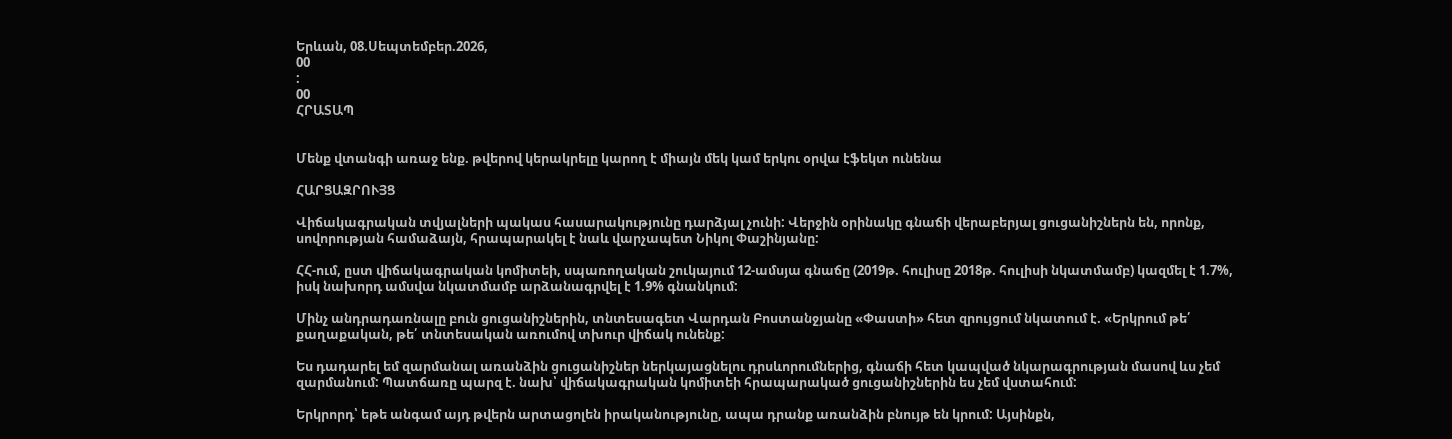Երևան, 08.Սեպտեմբեր.2026,
00
:
00
ՀՐԱՏԱՊ


Մենք վտանգի առաջ ենք. թվերով կերակրելը կարող է միայն մեկ կամ երկու օրվա էֆեկտ ունենա

ՀԱՐՑԱԶՐՈՒՅՑ

Վիճակագրական տվյալների պակաս հասարակությունը դարձյալ չունի: Վերջին օրինակը գնաճի վերաբերյալ ցուցանիշներն են, որոնք, սովորության համաձայն, հրապարակել է նաև վարչապետ Նիկոլ Փաշինյանը:

ՀՀ-ում, ըստ վիճակագրական կոմիտեի, սպառողական շուկայում 12-ամսյա գնաճը (2019թ. հուլիսը 2018թ. հուլիսի նկատմամբ) կազմել է 1.7%, իսկ նախորդ ամսվա նկատմամբ արձանագրվել է 1.9% գնանկում:

Մինչ անդրադառնալը բուն ցուցանիշներին, տնտեսագետ Վարդան Բոստանջյանը «Փաստի» հետ զրույցում նկատում է. «Երկրում թե՛ քաղաքական, թե՛ տնտեսական առումով տխուր վիճակ ունենք:

Ես դադարել եմ զարմանալ առանձին ցուցանիշներ ներկայացնելու դրսևորումներից, գնաճի հետ կապված նկարագրության մասով ևս չեմ զարմանում: Պատճառը պարզ է. նախ՝ վիճակագրական կոմիտեի հրապարակած ցուցանիշներին ես չեմ վստահում:

Երկրորդ՝ եթե անգամ այդ թվերն արտացոլեն իրականությունը, ապա դրանք առանձին բնույթ են կրում: Այսինքն,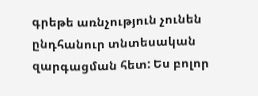գրեթե առնչություն չունեն ընդհանուր տնտեսական զարգացման հետ: Ես բոլոր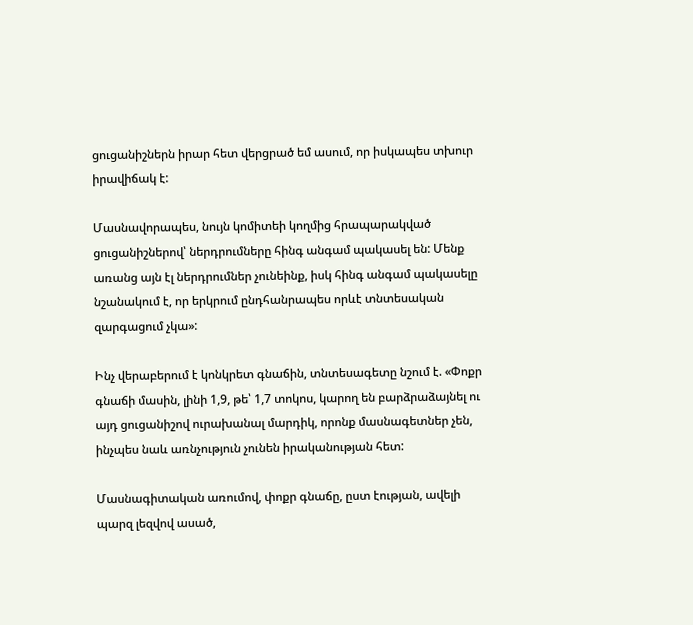ցուցանիշներն իրար հետ վերցրած եմ ասում, որ իսկապես տխուր իրավիճակ է:

Մասնավորապես, նույն կոմիտեի կողմից հրապարակված ցուցանիշներով՝ ներդրումները հինգ անգամ պակասել են: Մենք առանց այն էլ ներդրումներ չունեինք, իսկ հինգ անգամ պակասելը նշանակում է, որ երկրում ընդհանրապես որևէ տնտեսական զարգացում չկա»:

Ինչ վերաբերում է կոնկրետ գնաճին, տնտեսագետը նշում է. «Փոքր գնաճի մասին, լինի 1,9, թե՝ 1,7 տոկոս, կարող են բարձրաձայնել ու այդ ցուցանիշով ուրախանալ մարդիկ, որոնք մասնագետներ չեն, ինչպես նաև առնչություն չունեն իրականության հետ:

Մասնագիտական առումով, փոքր գնաճը, ըստ էության, ավելի պարզ լեզվով ասած,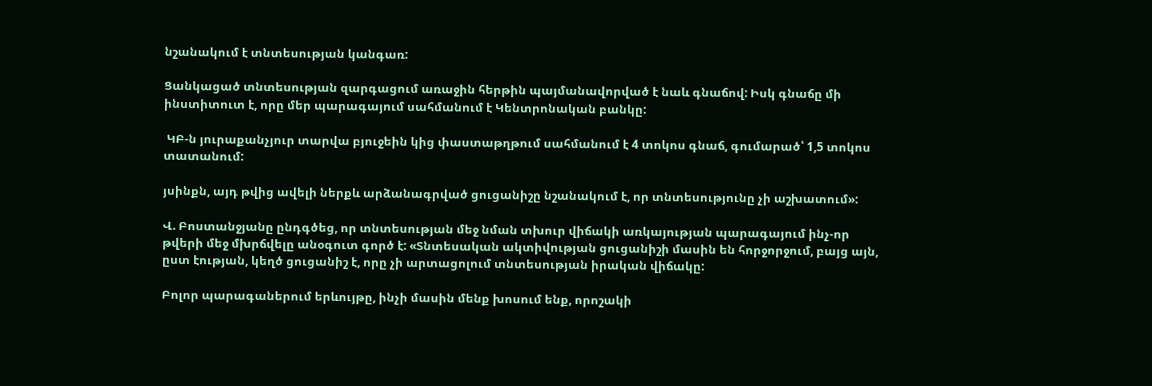նշանակում է տնտեսության կանգառ:

Ցանկացած տնտեսության զարգացում առաջին հերթին պայմանավորված է նաև գնաճով: Իսկ գնաճը մի ինստիտուտ է, որը մեր պարագայում սահմանում է Կենտրոնական բանկը:

 ԿԲ-ն յուրաքանչյուր տարվա բյուջեին կից փաստաթղթում սահմանում է 4 տոկոս գնաճ, գումարած՝ 1,5 տոկոս տատանում:

յսինքն, այդ թվից ավելի ներքև արձանագրված ցուցանիշը նշանակում է, որ տնտեսությունը չի աշխատում»:

Վ. Բոստանջյանը ընդգծեց, որ տնտեսության մեջ նման տխուր վիճակի առկայության պարագայում ինչ-որ թվերի մեջ մխրճվելը անօգուտ գործ է: «Տնտեսական ակտիվության ցուցանիշի մասին են հորջորջում, բայց այն, ըստ էության, կեղծ ցուցանիշ է, որը չի արտացոլում տնտեսության իրական վիճակը:

Բոլոր պարագաներում երևույթը, ինչի մասին մենք խոսում ենք, որոշակի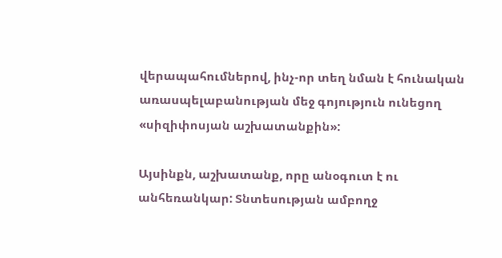վերապահումներով, ինչ-որ տեղ նման է հունական առասպելաբանության մեջ գոյություն ունեցող «սիզիփոսյան աշխատանքին»:

Այսինքն, աշխատանք, որը անօգուտ է ու անհեռանկար: Տնտեսության ամբողջ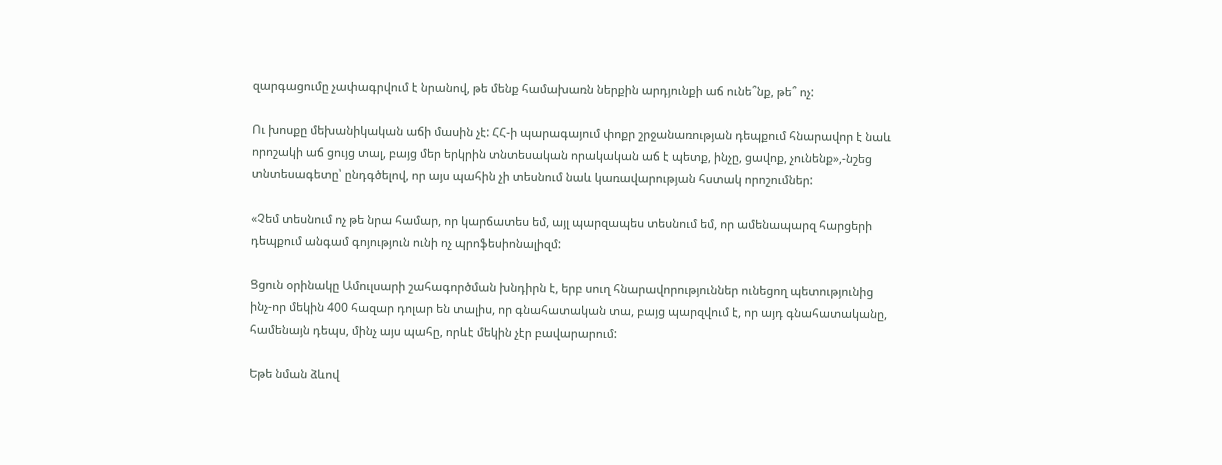զարգացումը չափագրվում է նրանով, թե մենք համախառն ներքին արդյունքի աճ ունե՞նք, թե՞ ոչ:

Ու խոսքը մեխանիկական աճի մասին չէ: ՀՀ-ի պարագայում փոքր շրջանառության դեպքում հնարավոր է նաև որոշակի աճ ցույց տալ, բայց մեր երկրին տնտեսական որակական աճ է պետք, ինչը, ցավոք, չունենք»,-նշեց տնտեսագետը՝ ընդգծելով, որ այս պահին չի տեսնում նաև կառավարության հստակ որոշումներ:

«Չեմ տեսնում ոչ թե նրա համար, որ կարճատես եմ, այլ պարզապես տեսնում եմ, որ ամենապարզ հարցերի դեպքում անգամ գոյություն ունի ոչ պրոֆեսիոնալիզմ:

Ցցուն օրինակը Ամուլսարի շահագործման խնդիրն է, երբ սուղ հնարավորություններ ունեցող պետությունից ինչ-որ մեկին 400 հազար դոլար են տալիս, որ գնահատական տա, բայց պարզվում է, որ այդ գնահատականը, համենայն դեպս, մինչ այս պահը, որևէ մեկին չէր բավարարում:

Եթե նման ձևով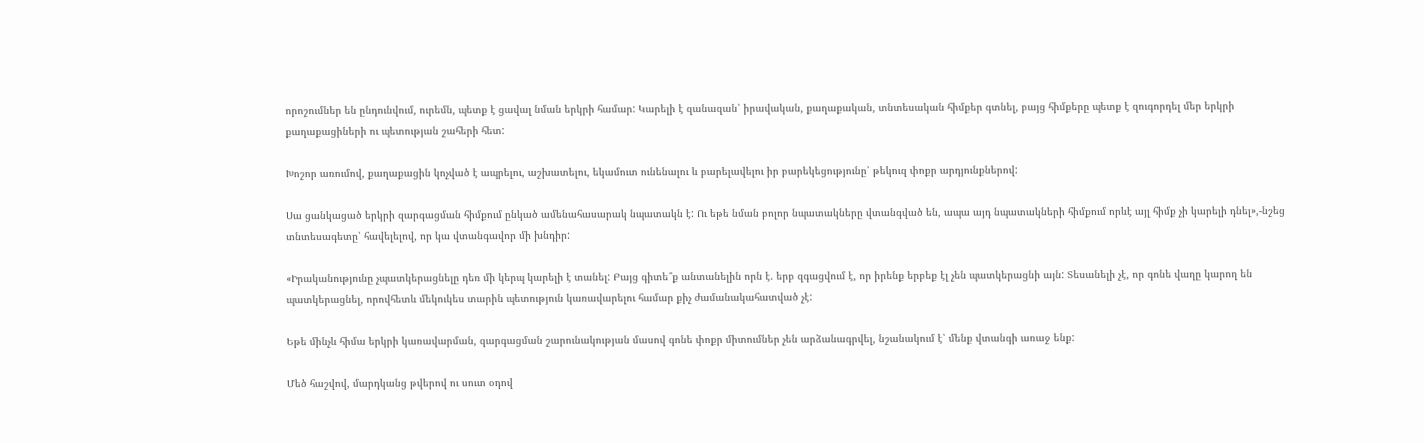որոշումներ են ընդունվում, ուրեմն, պետք է ցավալ նման երկրի համար: Կարելի է զանազան՝ իրավական, քաղաքական, տնտեսական հիմքեր գտնել, բայց հիմքերը պետք է զուգորդել մեր երկրի քաղաքացիների ու պետության շահերի հետ:

Խոշոր առումով, քաղաքացին կոչված է ապրելու, աշխատելու, եկամուտ ունենալու և բարելավելու իր բարեկեցությունը՝ թեկուզ փոքր արդյունքներով:

Սա ցանկացած երկրի զարգացման հիմքում ընկած ամենահասարակ նպատակն է: Ու եթե նման բոլոր նպատակները վտանգված են, ապա այդ նպատակների հիմքում որևէ այլ հիմք չի կարելի դնել»,-նշեց տնտեսագետը՝ հավելելով, որ կա վտանգավոր մի խնդիր:

«Իրականությունը չպատկերացնելը դեռ մի կերպ կարելի է տանել: Բայց գիտե՞ք անտանելին որն է. երբ զգացվում է, որ իրենք երբեք էլ չեն պատկերացնի այն: Տեսանելի չէ, որ գոնե վաղը կարող են պատկերացնել, որովհետև մեկուկես տարին պետություն կառավարելու համար քիչ ժամանակահատված չէ:

Եթե մինչև հիմա երկրի կառավարման, զարգացման շարունակության մասով գոնե փոքր միտումներ չեն արձանագրվել, նշանակում է՝ մենք վտանգի առաջ ենք:

Մեծ հաշվով, մարդկանց թվերով ու սուտ օդով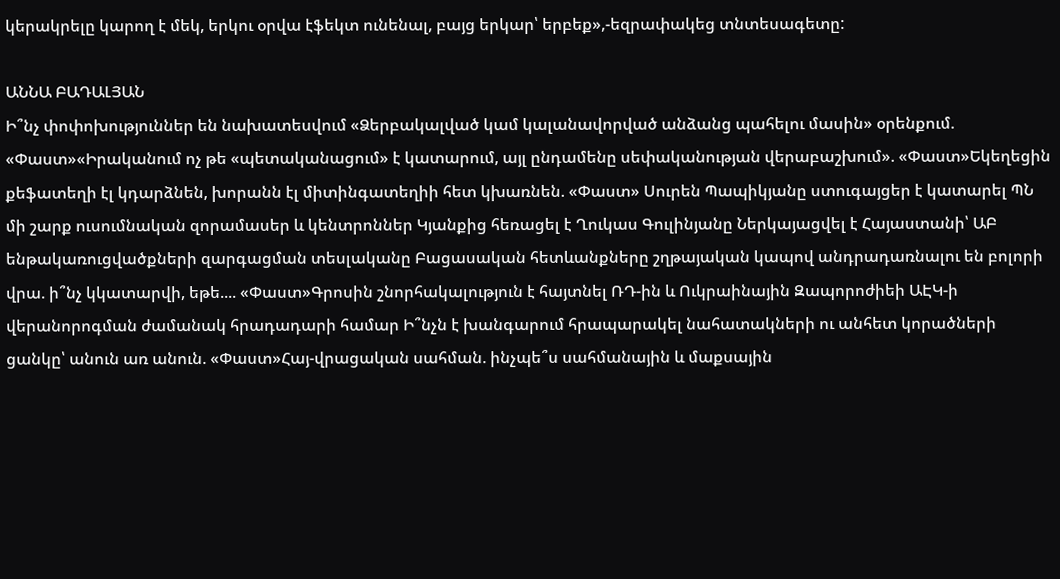կերակրելը կարող է մեկ, երկու օրվա էֆեկտ ունենալ, բայց երկար՝ երբեք»,-եզրափակեց տնտեսագետը:

ԱՆՆԱ ԲԱԴԱԼՅԱՆ
Ի՞նչ փոփոխություններ են նախատեսվում «Ձերբակալված կամ կալանավորված անձանց պահելու մասին» օրենքում. «Փաստ»«Իրականում ոչ թե «պետականացում» է կատարում, այլ ընդամենը սեփականության վերաբաշխում». «Փաստ»Եկեղեցին քեֆատեղի էլ կդարձնեն, խորանն էլ միտինգատեղիի հետ կխառնեն. «Փաստ» Սուրեն Պապիկյանը ստուգայցեր է կատարել ՊՆ մի շարք ուսումնական զորամասեր և կենտրոններ Կյանքից հեռացել է Ղուկաս Գուլինյանը Ներկայացվել է Հայաստանի՝ ԱԲ ենթակառուցվածքների զարգացման տեսլականը Բացասական հետևանքները շղթայական կապով անդրադառնալու են բոլորի վրա. ի՞նչ կկատարվի, եթե.... «Փաստ»Գրոսին շնորհակալություն է հայտնել ՌԴ-ին և Ուկրաինային Զապորոժիեի ԱԷԿ-ի վերանորոգման ժամանակ հրադադարի համար Ի՞նչն է խանգարում հրապարակել նահատակների ու անհետ կորածների ցանկը՝ անուն առ անուն. «Փաստ»Հայ-վրացական սահման. ինչպե՞ս սահմանային և մաքսային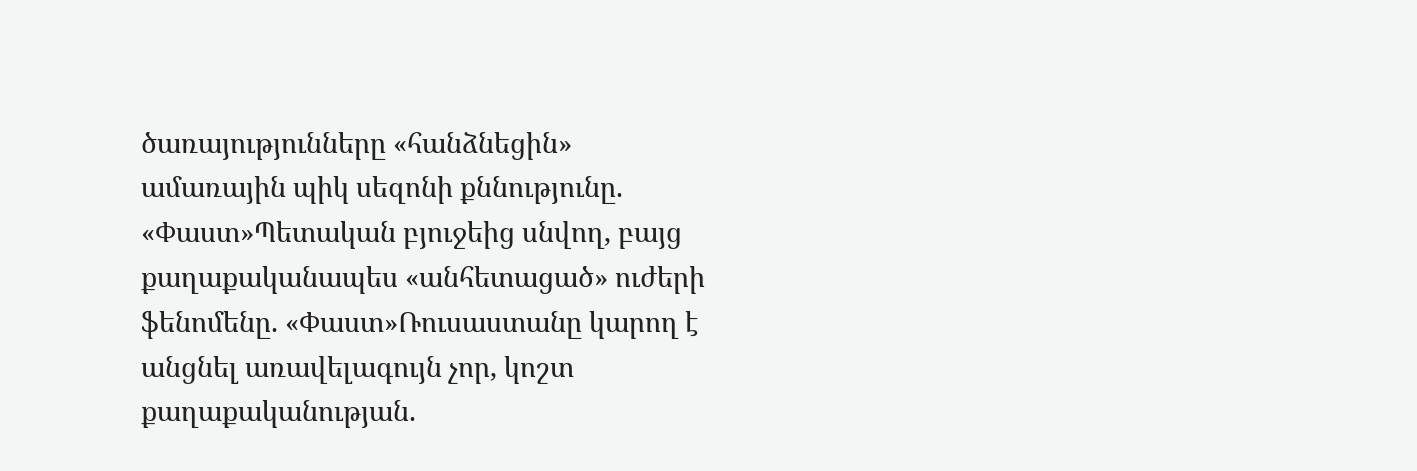ծառայությունները «հանձնեցին» ամառային պիկ սեզոնի քննությունը. «Փաստ»Պետական բյուջեից սնվող, բայց քաղաքականապես «անհետացած» ուժերի ֆենոմենը. «Փաստ»Ռուսաստանը կարող է անցնել առավելագույն չոր, կոշտ քաղաքականության.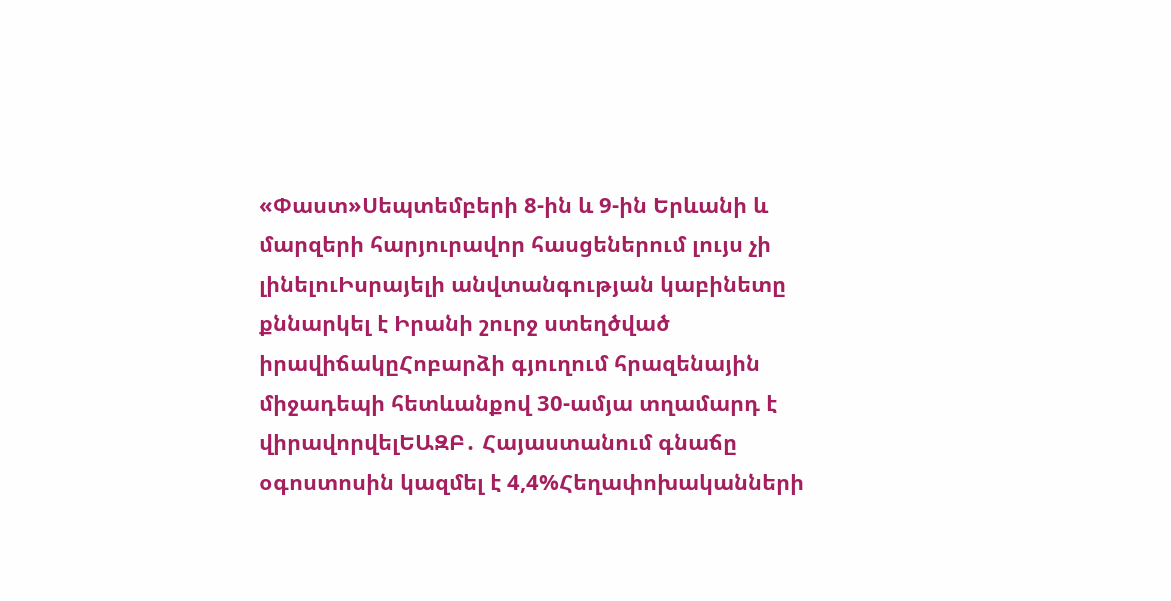«Փաստ»Սեպտեմբերի 8-ին և 9-ին Երևանի և մարզերի հարյուրավոր հասցեներում լույս չի լինելուԻսրայելի անվտանգության կաբինետը քննարկել է Իրանի շուրջ ստեղծված իրավիճակըՀոբարձի գյուղում հրազենային միջադեպի հետևանքով 30-ամյա տղամարդ է վիրավորվելԵԱԶԲ․ Հայաստանում գնաճը օգոստոսին կազմել է 4,4%Հեղափոխականների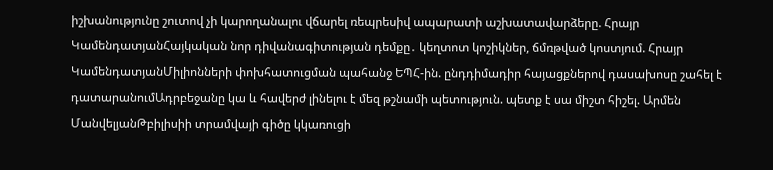իշխանությունը շուտով չի կարողանալու վճարել ռեպրեսիվ ապարատի աշխատավարձերը. Հրայր ԿամենդատյանՀայկական նոր դիվանագիտության դեմքը․ կեղտոտ կոշիկներ, ճմռթված կոստյում. Հրայր ԿամենդատյանՄիլիոնների փոխհատուցման պահանջ ԵՊՀ-ին. ընդդիմադիր հայացքներով դասախոսը շահել է դատարանումԱդրբեջանը կա և հավերժ լինելու է մեզ թշնամի պետություն. պետք է սա միշտ հիշել. Արմեն ՄանվելյանԹբիլիսիի տրամվայի գիծը կկառուցի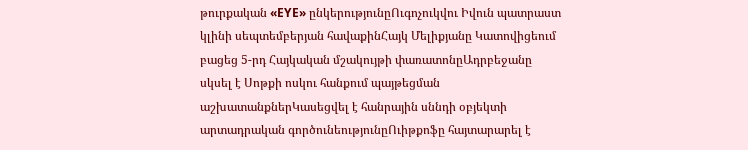թուրքական «EYE» ընկերությունըՈւգոչուկվու Իվուն պատրաստ կլինի սեպտեմբերյան հավաքինՀայկ Մելիքյանը Կատովիցեում բացեց 5-րդ Հայկական մշակույթի փառատոնըԱդրբեջանը սկսել է Սոթքի ոսկու հանքում պայթեցման աշխատանքներԿասեցվել է հանրային սննդի օբյեկտի արտադրական գործունեությունըՈւիթքոֆը հայտարարել է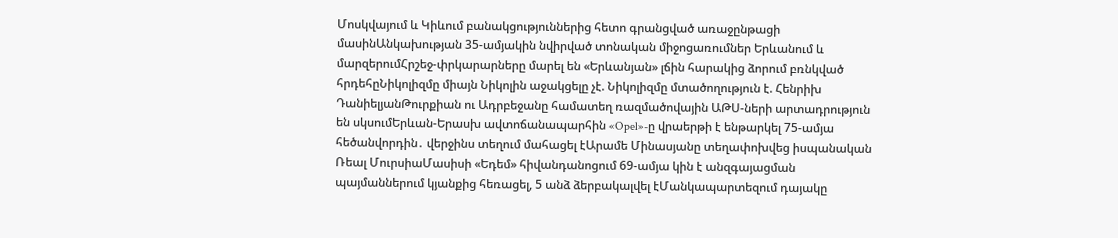Մոսկվայում և Կիևում բանակցություններից հետո գրանցված առաջընթացի մասինԱնկախության 35-ամյակին նվիրված տոնական միջոցառումներ Երևանում և մարզերումՀրշեջ-փրկարարները մարել են «Երևանյան» լճին հարակից ձորում բռնկված հրդեհըՆիկոլիզմը միայն Նիկոլին աջակցելը չէ. Նիկոլիզմը մտածողություն է. Հենրիխ ԴանիելյանԹուրքիան ու Ադրբեջանը համատեղ ռազմածովային ԱԹՍ-ների արտադրություն են սկսումԵրևան-Երասխ ավտոճանապարհին «Opel»-ը վրաերթի է ենթարկել 75-ամյա հեծանվորդին․ վերջինս տեղում մահացել էԱրամե Մինասյանը տեղափոխվեց իսպանական Ռեալ ՄուրսիաՄասիսի «Եդեմ» հիվանդանոցում 69-ամյա կին է անզգայացման պայմաններում կյանքից հեռացել, 5 անձ ձերբակալվել էՄանկապարտեզում դայակը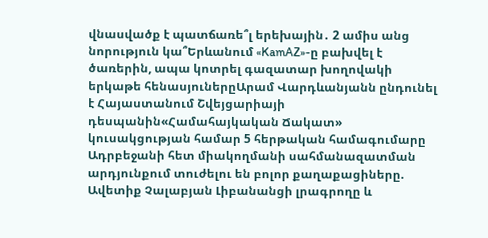վնասվածք է պատճառե՞լ երեխային․ 2 ամիս անց նորություն կա՞Երևանում «KamAZ»-ը բախվել է ծառերին, ապա կոտրել գազատար խողովակի երկաթե հենասյուներըԱրամ Վարդևանյանն ընդունել է Հայաստանում Շվեյցարիայի դեսպանին«Համահայկական Ճակատ» կուսակցության համար 5 հերթական համագումարը Ադրբեջանի հետ միակողմանի սահմանազատման արդյունքում տուժելու են բոլոր քաղաքացիները. Ավետիք Չալաբյան Լիբանանցի լրագրողը և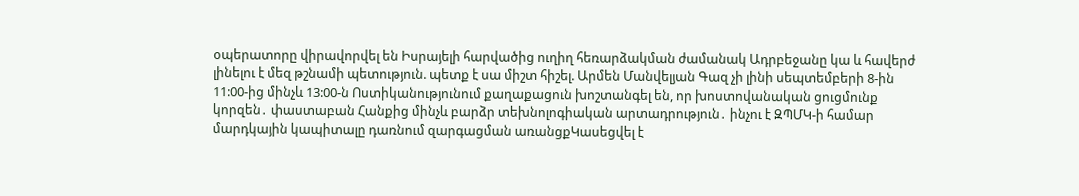օպերատորը վիրավորվել են Իսրայելի հարվածից ուղիղ հեռարձակման ժամանակ Ադրբեջանը կա և հավերժ լինելու է մեզ թշնամի պետություն. պետք է սա միշտ հիշել. Արմեն Մանվելյան Գազ չի լինի սեպտեմբերի 8-ին 11:00-ից մինչև 13:00-ն Ոստիկանությունում քաղաքացուն խոշտանգել են, որ խոստովանական ցուցմունք կորզեն․ փաստաբան Հանքից մինչև բարձր տեխնոլոգիական արտադրություն․ ինչու է ԶՊՄԿ-ի համար մարդկային կապիտալը դառնում զարգացման առանցքԿասեցվել է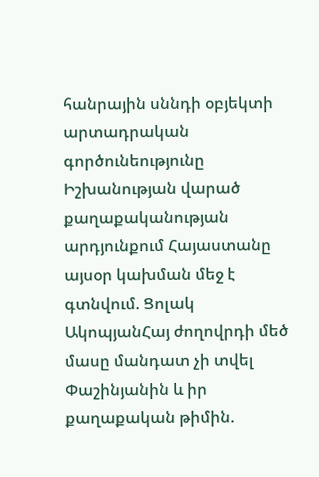հանրային սննդի օբյեկտի արտադրական գործունեությունը Իշխանության վարած քաղաքականության արդյունքում Հայաստանը այսօր կախման մեջ է գտնվում. Ցոլակ ԱկոպյանՀայ ժողովրդի մեծ մասը մանդատ չի տվել Փաշինյանին և իր քաղաքական թիմին.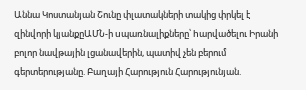Աննա Կոստանյան Շունը փլատակների տակից փրկել է զինվորի կյանքըԱՄՆ-ի uպառնալիքները՝ hարվածելու Իրանի բոլոր նավթային լցանավերին, պատիվ չեն բերում գերտերությանը. Բաղայի Հարություն Հարությունյան.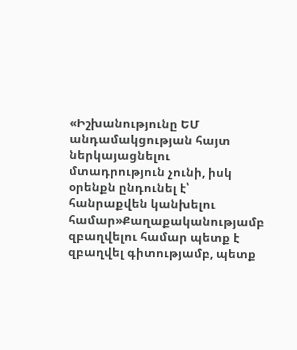«Իշխանությունը ԵՄ անդամակցության հայտ ներկայացնելու մտադրություն չունի, իսկ օրենքն ընդունել է՝ հանրաքվեն կանխելու համար»Քաղաքականությամբ զբաղվելու համար պետք է զբաղվել գիտությամբ, պետք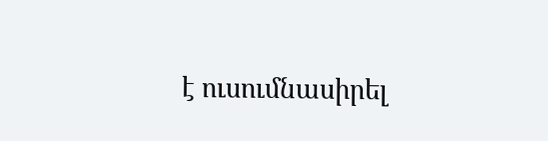է ուսումնասիրել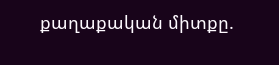քաղաքական միտքը.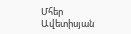Մհեր Ավետիսյան